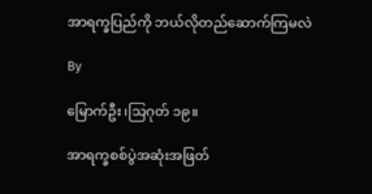အာရက္ခပြည်ကို ဘယ်လိုတည်ဆောက်ကြမလဲ

By

မြောက်ဦး၊သြဂုတ် ၁၉။

အာရက္ခစစ်ပွဲအဆုံးအဖြတ်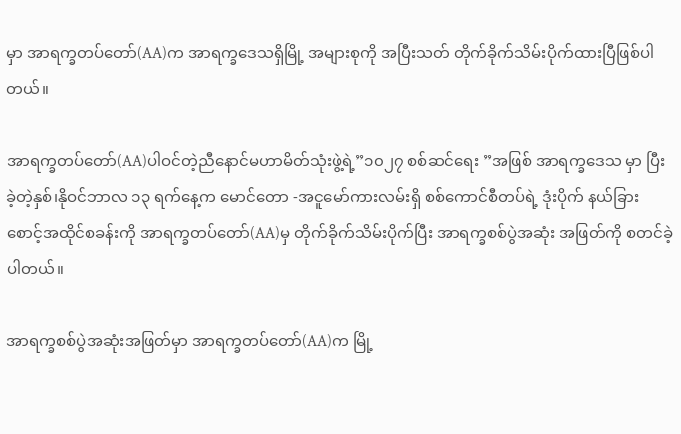မှာ အာရက္ခတပ်တော်(AA)က အာရက္ခဒေသရှိမြို့ အများစုကို အပြီးသတ် တိုက်ခိုက်သိမ်းပိုက်ထားပြီဖြစ်ပါတယ်။

အာရက္ခတပ်တော်(AA)ပါဝင်တဲ့ညီနောင်မဟာမိတ်သုံးဖွဲ့ရဲ့”၁၀၂၇ စစ်ဆင်ရေး ”အဖြစ် အာရက္ခဒေသ မှာ ပြီးခဲ့တဲ့နှစ်၊နိုဝင်ဘာလ ၁၃ ရက်နေ့က မောင်တော -အငူမော်ကားလမ်းရှိ စစ်ကောင်စီတပ်ရဲ့ ဒုံးပိုက် နယ်ခြားစောင့်အထိုင်စခန်းကို အာရက္ခတပ်တော်(AA)မှ တိုက်ခိုက်သိမ်းပိုက်ပြီး အာရက္ခစစ်ပွဲအဆုံး အဖြတ်ကို စတင်ခဲ့ပါတယ်။

အာရက္ခစစ်ပွဲအဆုံးအဖြတ်မှာ အာရက္ခတပ်တော်(AA)က မြို့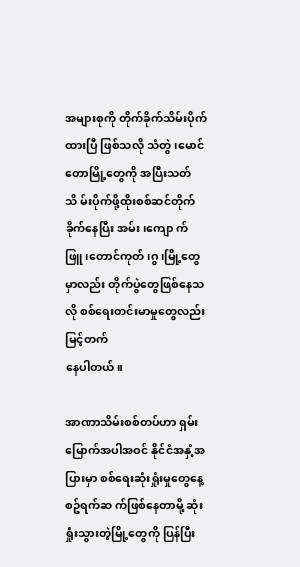အများစုကို တိုက်ခိုက်သိမ်းပိုက်ထားပြီ ဖြစ်သလို သံတွဲ၊မောင်တောမြို့တွေကို အပြီးသတ်သိ မ်းပိုက်ဖို့ထိုးစစ်ဆင်တိုက်ခိုက်နေပြီး အမ်း၊ကျော က်ဖြူ၊တောင်ကုတ်၊ဂွ၊မြို့တွေမှာလည်း တိုက်ပွဲတွေဖြစ်နေသလို စစ်ရေးတင်းမာမှုတွေလည်း မြင့်တက်
နေပါတယ်။

အာဏာသိမ်းစစ်တပ်ဟာ ရှမ်းမြောက်အပါအဝင် နိုင်ငံအနှံ့အပြားမှာ စစ်ရေးဆုံးရှုံးမှုတွေနေ့စဥ်ရက်ဆ က်ဖြစ်နေတာမို့ ဆုံးရှုံးသွားတဲ့မြို့တွေကို ပြန်ပြီး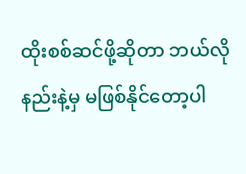ထိုးစစ်ဆင်ဖို့ဆိုတာ ဘယ်လိုနည်းနဲ့မှ မဖြစ်နိုင်တော့ပါ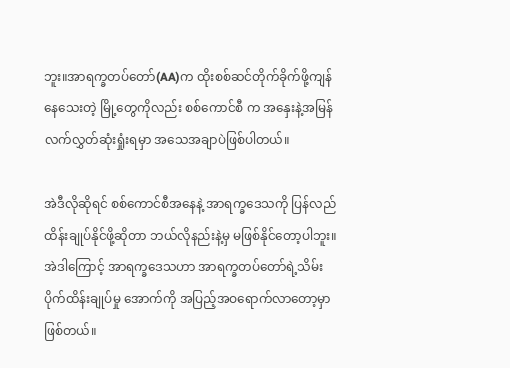ဘူး။အာရက္ခတပ်တော်(AA)က ထိုးစစ်ဆင်တိုက်ခိုက်ဖို့ကျန်နေသေးတဲ့ မြို့တွေကိုလည်း စစ်ကောင်စီ က အနှေးနဲ့အမြန်လက်လွှတ်ဆုံးရှုံးရမှာ အသေအချာပဲဖြစ်ပါတယ်။

အဲဒီလိုဆိုရင် စစ်ကောင်စီအနေနဲ့ အာရက္ခဒေသကို ပြန်လည်ထိန်းချုပ်နိုင်ဖို့ဆိုတာ ဘယ်လိုနည်းနဲ့မှ မဖြစ်နိုင်တော့ပါဘူး။အဲဒါကြောင့် အာရက္ခဒေသဟာ အာရက္ခတပ်တော်ရဲ့သိမ်းပိုက်ထိန်းချုပ်မှု အောက်ကို အပြည့်အဝရောက်လာတော့မှာ ဖြစ်တယ်။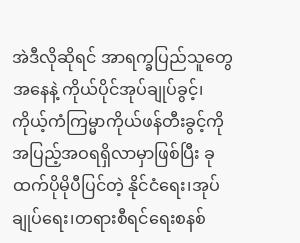အဲဒီလိုဆိုရင် အာရက္ခပြည်သူတွေအနေနဲ့ ကိုယ်ပိုင်အုပ်ချုပ်ခွင့်၊ကိုယ့်ကံကြမ္မာကိုယ်ဖန်တီးခွင့်ကို အပြည့်အဝရရှိလာမှာဖြစ်ပြီး ခုထက်ပိုမိုပီပြင်တဲ့ နိုင်ငံရေး၊အုပ်ချုပ်ရေး၊တရားစီရင်ရေးစနစ်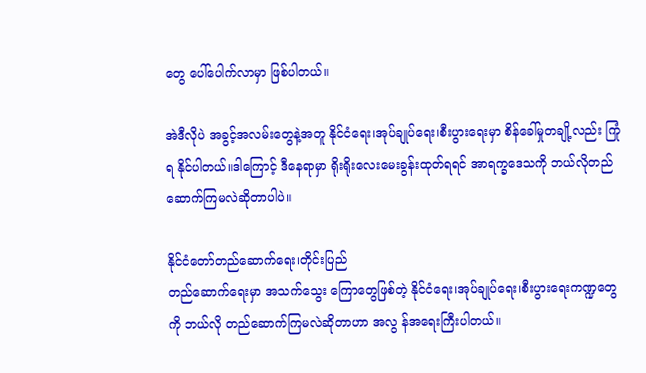တွေ ပေါ်ပေါက်လာမှာ ဖြစ်ပါတယ်။

အဲဒီလိုပဲ အခွင့်အလမ်းတွေနဲ့အတူ နိုင်ငံရေး၊အုပ်ချုပ်ရေး၊စီးပွားရေးမှာ စိန်ခေါ်မှုတချို့လည်း ကြုံရ နိုင်ပါတယ်။ဒါကြောင့် ဒီနေရာမှာ ရိုးရိုးလေးမေးခွန်းထုတ်ရရင် အာရက္ခဒေသကို ဘယ်လိုတည် ဆောက်ကြမလဲဆိုတာပါပဲ။

နိုင်ငံတော်တည်ဆောက်ရေး၊တိုင်းပြည်
တည်ဆောက်ရေးမှာ အသက်သွေး ကြောတွေဖြစ်တဲ့ နိုင်ငံရေး၊အုပ်ချုပ်ရေး၊စီးပွားရေးကဏ္ဍတွေကို ဘယ်လို တည်ဆောက်ကြမလဲဆိုတာဟာ အလွ န်အရေးကြီးပါတယ်။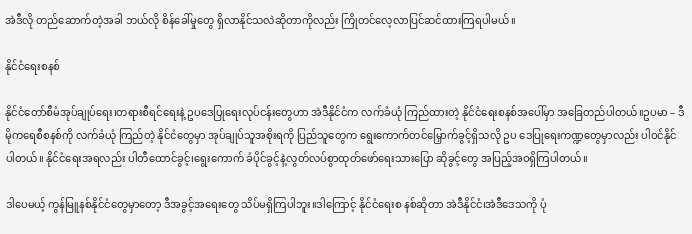အဲဒီလို တည်ဆောက်တဲ့အခါ ဘယ်လို စိန်ခေါ်မှုတွေ ရှိလာနိုင်သလဲဆိုတာကိုလည်း ကြိုတင်လေ့လာပြင်ဆင်ထားကြရပါမယ်။

နိုင်ငံရေးစနစ်

နိုင်ငံတော်စီမံအုပ်ချုပ်ရေး၊တရားစီရင်ရေးနဲ့ ဥပဒေပြုရေးလုပ်ငန်းတွေဟာ အဲဒီနိုင်ငံက လက်ခံယုံ ကြည်ထားတဲ့ နိုင်ငံရေးစနစ်အပေါ်မှာ အခြေတည်ပါတယ်။ဥပမာ – ဒီမိုကရေစီစနစ်ကို လက်ခံယုံ ကြည်တဲ့ နိုင်ငံတွေမှာ အုပ်ချုပ်သူအစိုးရကို ပြည်သူတွေက ရွေးကောက်တင်မြှောက်ခွင့်ရှိသလို ဥပ ဒေပြုရေးကဏ္ဍတွေမှာလည်း ပါဝင်နိုင်ပါတယ်။ နိုင်ငံရေးအရလည်း ပါတီထောင်ခွင့်၊ရွေးကောက် ခံပိုင်ခွင့်နဲ့လွတ်လပ်စွာထုတ်ဖော်ရေးသားပြော ဆိုခွင့်တွေ အပြည့်အဝရှိကြပါတယ်။

ဒါပေမယ့် ကွန်မြူနစ်နိုင်ငံတွေမှာတော့ ဒီအခွင့်အရေးတွေ သိပ်မရှိကြပါဘူး။ဒါကြောင့် နိုင်ငံရေးစ နစ်ဆိုတာ အဲဒီနိုင်ငံ၊အဲဒီဒေသကို ပုံ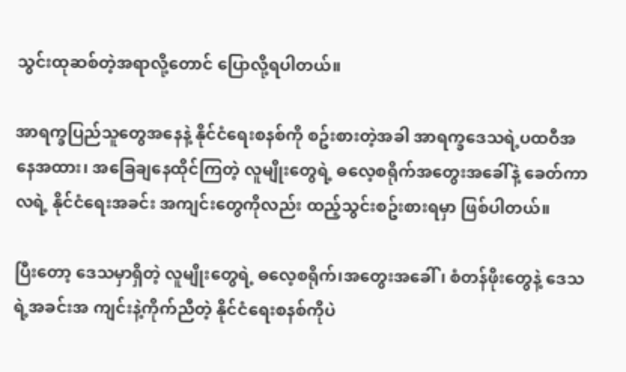သွင်းထုဆစ်တဲ့အရာလို့တောင် ပြောလို့ရပါတယ်။

အာရက္ခပြည်သူတွေအနေနဲ့ နိုင်ငံရေးစနစ်ကို စဥ်းစားတဲ့အခါ အာရက္ခဒေသရဲ့ပထဝီအနေအထား၊ အခြေချနေထိုင်ကြတဲ့ လူမျိုးတွေရဲ့ ဓလေ့စရိုက်အတွေးအခေါ်နဲ့ ခေတ်ကာလရဲ့ နိုင်ငံရေးအခင်း အကျင်းတွေကိုလည်း ထည့်သွင်းစဥ်းစားရမှာ ဖြစ်ပါတယ်။

ပြီးတော့ ဒေသမှာရှိတဲ့ လူမျိုးတွေရဲ့ ဓလေ့စရိုက်၊အတွေးအခေါ်၊ စံတန်ဖိုးတွေနဲ့ ဒေသရဲ့အခင်းအ ကျင်းနဲ့ကိုက်ညီတဲ့ နိုင်ငံရေးစနစ်ကိုပဲ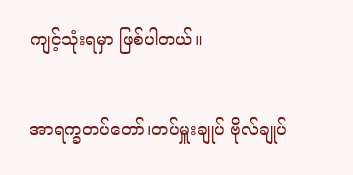ကျင့်သုံးရမှာ ဖြစ်ပါတယ်။

အာရက္ခတပ်တော်၊တပ်မှူးချုပ် ဗိုလ်ချုပ်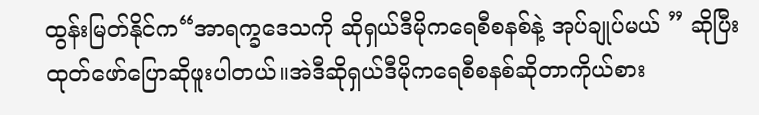ထွန်းမြတ်နိုင်က“အာရက္ခဒေသကို ဆိုရှယ်ဒီမိုကရေစီစနစ်နဲ့ အုပ်ချုပ်မယ် ” ဆိုပြီး ထုတ်ဖော်ပြောဆိုဖူးပါတယ်။အဲဒီဆိုရှယ်ဒီမိုကရေစီစနစ်ဆိုတာကိုယ်စား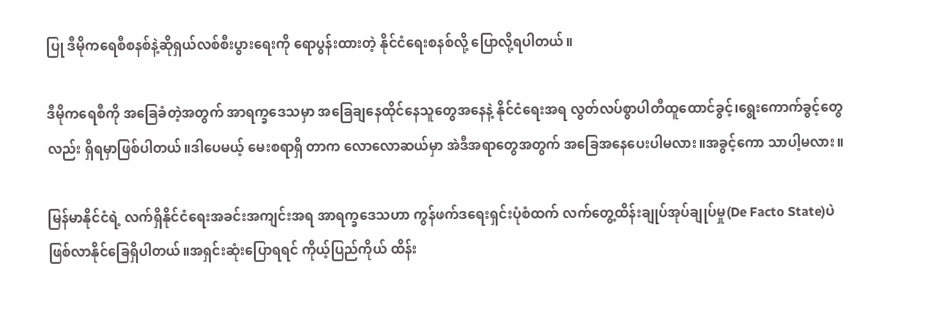ပြု ဒီမိုကရေစီစနစ်နဲ့ဆိုရှယ်လစ်စီးပွားရေးကို ရောပွန်းထားတဲ့ နိုင်ငံရေးစနစ်လို့ ပြောလို့ရပါတယ်။

ဒီမိုကရေစီကို အခြေခံတဲ့အတွက် အာရက္ခဒေသမှာ အခြေချနေထိုင်နေသူတွေအနေနဲ့ နိုင်ငံရေးအရ လွတ်လပ်စွာပါတီထူထောင်ခွင့်၊ရွေးကောက်ခွင့်တွေလည်း ရှိရမှာဖြစ်ပါတယ်။ဒါပေမယ့် မေးစရာရှိ တာက လောလောဆယ်မှာ အဲဒီအရာတွေအတွက် အခြေအနေပေးပါမလား။အခွင့်ကော သာပါ့မလား။

မြန်မာနိုင်ငံရဲ့ လက်ရှိနိုင်ငံရေးအခင်းအကျင်းအရ အာရက္ခဒေသဟာ ကွန်ဖက်ဒရေးရှင်းပုံစံထက် လက်တွေ့ထိန်းချုပ်အုပ်ချုပ်မှု(De Facto State)ပဲ ဖြစ်လာနိုင်ခြေရှိပါတယ်။အရှင်းဆုံးပြောရရင် ကိုယ့်ပြည်ကိုယ် ထိန်း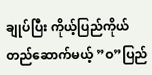ချုပ်ပြီး ကိုယ့်ပြည်ကိုယ်တည်ဆောက်မယ့် ”ဝ”ပြည်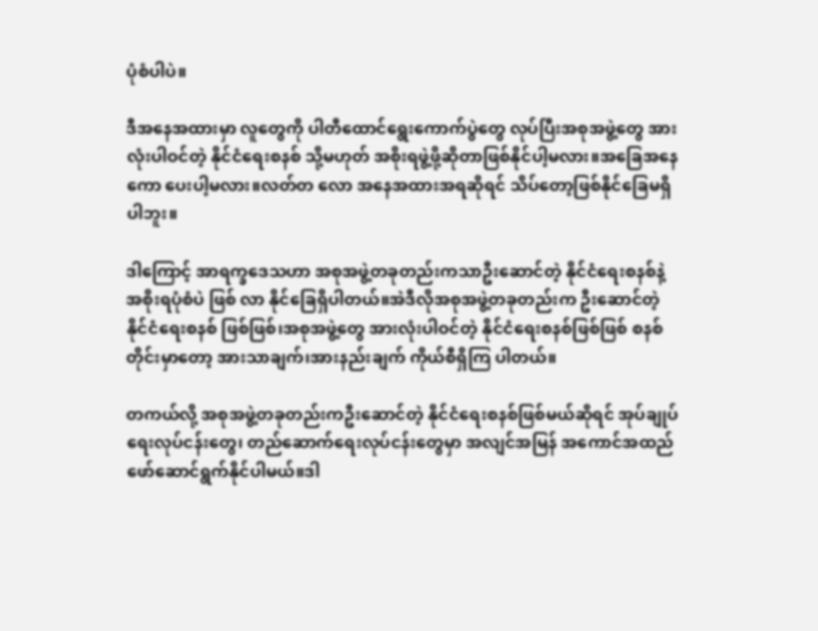ပုံစံပါပဲ။

ဒီအနေအထားမှာ လူတွေကို ပါတီထောင်ရွေးကောက်ပွဲတွေ လုပ်ပြီးအစုအဖွဲ့တွေ အားလုံးပါဝင်တဲ့ နိုင်ငံရေးစနစ် သို့မဟုတ် အစိုးရဖွဲ့ဖို့ဆိုတာဖြစ်နိုင်ပါ့မလား။အခြေအနေကော ပေးပါ့မလား။လတ်တ လော အနေအထားအရဆိုရင် သိပ်တော့ဖြစ်နိုင်ခြေမရှိပါဘူး။

ဒါကြောင့် အာရက္ခဒေသဟာ အစုအဖွဲ့တခုတည်းကသာဦးဆောင်တဲ့ နိုင်ငံရေးစနစ်နဲ့ အစိုးရပုံစံပဲ ဖြစ် လာ နိုင်ခြေရှိပါတယ်။အဲဒီလိုအစုအဖွဲ့တခုတည်းက ဦးဆောင်တဲ့နိုင်ငံရေးစနစ် ဖြစ်ဖြစ်၊အစုအဖွဲ့တွေ အားလုံးပါဝင်တဲ့ နိုင်ငံရေးစနစ်ဖြစ်ဖြစ် စနစ်တိုင်းမှာတော့ အားသာချက်၊အားနည်းချက် ကိုယ်စီရှိကြ ပါတယ်။

တကယ်လို့ အစုအဖွဲ့တခုတည်းကဦးဆောင်တဲ့ နိုင်ငံရေးစနစ်ဖြစ်မယ်ဆိုရင် အုပ်ချုပ်ရေးလုပ်ငန်းတွေ၊ တည်ဆောက်ရေးလုပ်ငန်းတွေမှာ အလျင်အမြန် အကောင်အထည်ဖော်ဆောင်ရွက်နိုင်ပါမယ်။ဒါ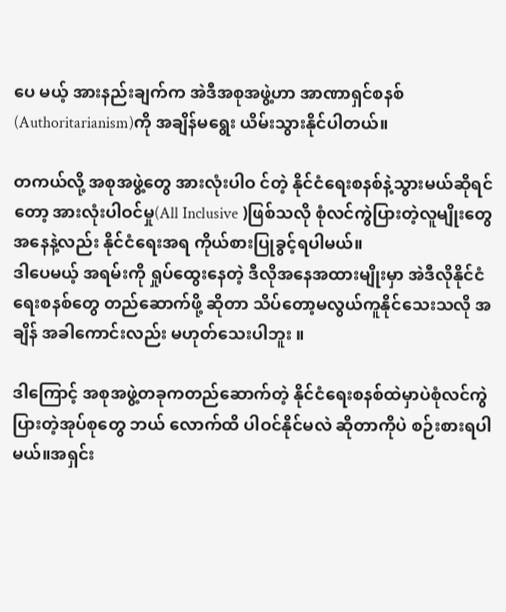ပေ မယ့် အားနည်းချက်က အဲဒီအစုအဖွဲ့ဟာ အာဏာရှင်စနစ်(Authoritarianism)ကို အချိန်မရွေး ယိမ်းသွားနိုင်ပါတယ်။

တကယ်လို့ အစုအဖွဲ့တွေ အားလုံးပါဝ င်တဲ့ နိုင်ငံရေးစနစ်နဲ့သွားမယ်ဆိုရင်တော့ အားလုံးပါဝင်မှု(All Inclusive )ဖြစ်သလို စုံလင်ကွဲပြားတဲ့လူမျိုးတွေ အနေနဲ့လည်း နိုင်ငံရေးအရ ကိုယ်စားပြုခွင့်ရပါမယ်။
ဒါပေမယ့် အရမ်းကို ရှုပ်ထွေးနေတဲ့ ဒီလိုအနေအထားမျိုးမှာ အဲဒီလိုနိုင်ငံရေးစနစ်တွေ တည်ဆောက်ဖို့ ဆိုတာ သိပ်တော့မလွယ်ကူနိုင်သေးသလို အချိန် အခါကောင်းလည်း မဟုတ်သေးပါဘူး ။

ဒါကြောင့် အစုအဖွဲ့တခုကတည်ဆောက်တဲ့ နိုင်ငံရေးစနစ်ထဲမှာပဲစုံလင်ကွဲ ပြားတဲ့အုပ်စုတွေ ဘယ် လောက်ထိ ပါဝင်နိုင်မလဲ ဆိုတာကိုပဲ စဉ်းစားရပါမယ်။အရှင်း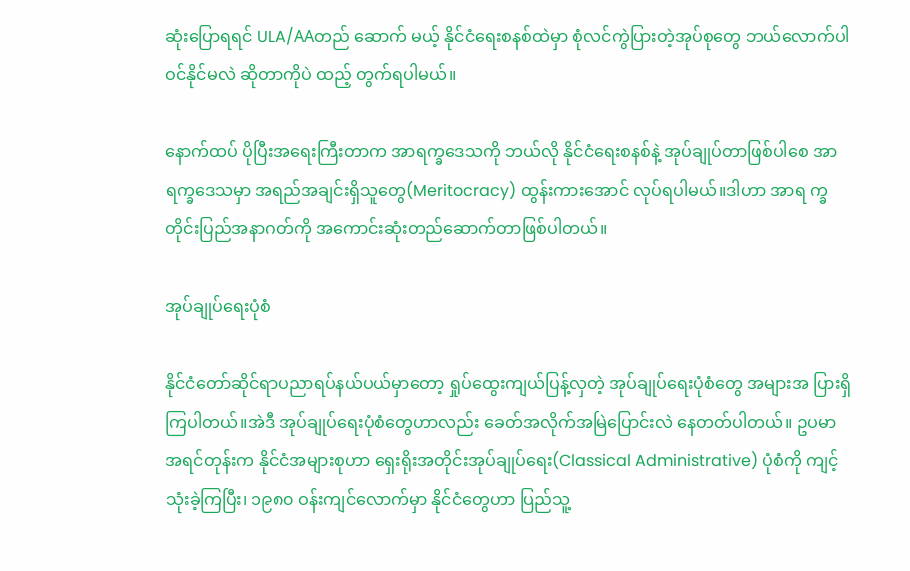ဆုံးပြောရရင် ULA/AAတည် ဆောက် မယ့် နိုင်ငံရေးစနစ်ထဲမှာ စုံလင်ကွဲပြားတဲ့အုပ်စုတွေ ဘယ်လောက်ပါဝင်နိုင်မလဲ ဆိုတာကိုပဲ ထည့် တွက်ရပါမယ်။

နောက်ထပ် ပိုပြီးအရေးကြီးတာက အာရက္ခဒေသကို ဘယ်လို နိုင်ငံရေးစနစ်နဲ့ အုပ်ချုပ်တာဖြစ်ပါစေ အာရက္ခဒေသမှာ အရည်အချင်းရှိသူတွေ(Meritocracy) ထွန်းကားအောင် လုပ်ရပါမယ်။ဒါဟာ အာရ က္ခတိုင်းပြည်အနာဂတ်ကို အကောင်းဆုံးတည်ဆောက်တာဖြစ်ပါတယ်။

အုပ်ချုပ်ရေးပုံစံ

နိုင်ငံတော်ဆိုင်ရာပညာရပ်နယ်ပယ်မှာတော့ ရှုပ်ထွေးကျယ်ပြန့်လှတဲ့ အုပ်ချုပ်ရေးပုံစံတွေ အများအ ပြားရှိကြပါတယ်။အဲဒီ အုပ်ချုပ်ရေးပုံစံတွေဟာလည်း ခေတ်အလိုက်အမြဲပြောင်းလဲ နေတတ်ပါတယ်။ ဥပမာ အရင်တုန်းက နိုင်ငံအများစုဟာ ရှေးရိုးအတိုင်းအုပ်ချုပ်ရေး(Classical Administrative) ပုံစံကို ကျင့်သုံးခဲ့ကြပြီး၊ ၁၉၈၀ ဝန်းကျင်လောက်မှာ နိုင်ငံတွေဟာ ပြည်သူ့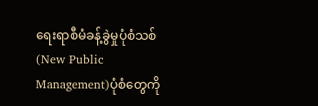ရေးရာစီမံခန့်ခွဲမှုပုံစံသစ် (New Public Management)ပုံစံတွေကို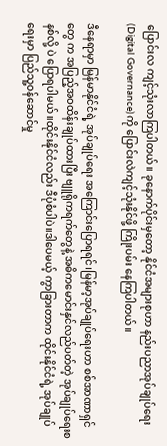ပြောင်းလ ကျင့်သုံးလာကြပါတယ်။ ခုနောက်ပိုင်းမှတော့ နိုင်ငံအများစုဟာ နည်းပညာအုပ်ချုပ်ရေး(Digital Governance)ကို ပြောင်းလဲကျင့်သုံးနိုင်ဖို့ ကြိုးပမ်း နေကြပါတယ်။

ဒီနေရာမှာ မြန်မာနိုင်ငံရဲ့ အုပ်ချုပ်ရေး အကြောင်းပြောရရင်၊မြန်မာ့အုပ်ချုပ်ရေးဟာ စစ်အာဏာရှင်တွေ က အပြည့်အဝထိန်းချုပ်ထားပြီး ဗျူရိုကရက်တွေနဲ့ အဓိကမောင်းနှင်လည်ပတ်တဲ့ အုပ်ချုပ်ရေးစနစ်လို့ ပဲ ပြောရပါမယ်။ထိုင်းနိုင်ငံလည်း ဒီပုံစံပါပဲ။ဒါပေမယ့် ကွာခြားတာက ထိုင်းနိုင်ငံရဲ့ အုပ်ချုပ်ရေးမှာ ပြည်သူ့ဝန်ဆောင်မှု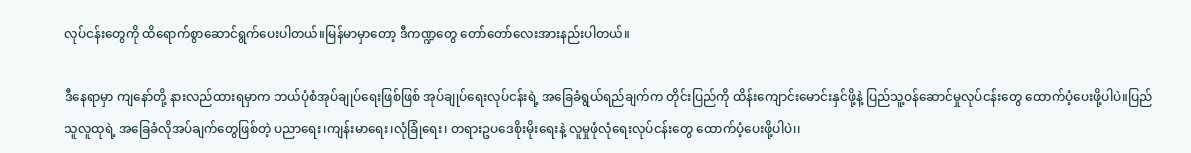လုပ်ငန်းတွေကို ထိရောက်စွာဆောင်ရွက်ပေးပါတယ်။မြန်မာမှာတော့ ဒီကဏ္ဍတွေ တော်တော်လေးအားနည်းပါတယ်။

ဒီနေရာမှာ ကျနော်တို့ နားလည်ထားရမှာက ဘယ်ပုံစံအုပ်ချုပ်ရေးဖြစ်ဖြစ် အုပ်ချုပ်ရေးလုပ်ငန်းရဲ့ အခြေခံရွယ်ရည်ချက်က တိုင်းပြည်ကို ထိန်းကျောင်းမောင်းနှင်ဖို့နဲ့ ပြည်သူ့ဝန်ဆောင်မှုလုပ်ငန်းတွေ ထောက်ပံ့ပေးဖို့ပါပဲ။ပြည်သူလူထုရဲ့ အခြေခံလိုအပ်ချက်တွေဖြစ်တဲ့ ပညာရေး၊ကျန်းမာရေး၊လုံခြုံရေး၊ တရားဥပဒေစိုးမိုးရေးနဲ့ လူမှုဖုံလုံရေးလုပ်ငန်းတွေ ထောက်ပံ့ပေးဖို့ပါပဲ၊၊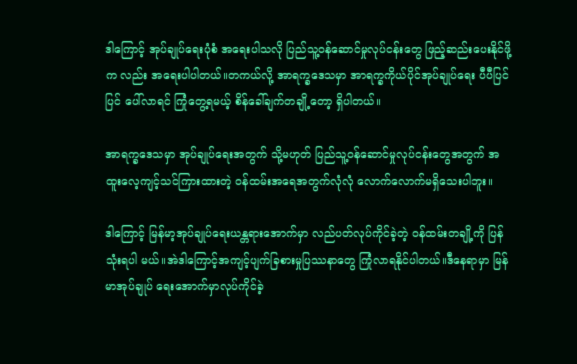ဒါကြောင့် အုပ်ချုပ်ရေးပုံစံ အရေးပါသလို ပြည်သူ့ဝန်ဆောင်မှုလုပ်ငန်းတွေ ဖြည့်ဆည်းပေးနိုင်ဖို့က လည်း အရေးပါပါတယ်။တကယ်လို့ အာရက္ခဒေသမှာ အာရက္ခကိုယ်ပိုင်အုပ်ချုပ်ရေး ပီပီပြင်ပြင် ပေါ်လာရင် ကြုံတွေ့ရမယ့် စိန်ခေါ်ချက်တချို့တော့ ရှိပါတယ်။

အာရက္ခဒေသမှာ အုပ်ချုပ်ရေးအတွက် သို့မဟုတ် ပြည်သူ့ဝန်ဆောင်မှုလုပ်ငန်းတွေအတွက် အထူးလေ့ကျင့်သင်ကြားထားတဲ့ ဝန်ထမ်းအရေအတွက်လုံလုံ လောက်လောက်မရှိသေးပါဘူး၊၊

ဒါကြောင့် မြန်မာ့အုပ်ချုပ်ရေးယန္တရားအောက်မှာ လည်ပတ်လုပ်ကိုင်ခဲ့တဲ့ ဝန်ထမ်းတချို့ကို ပြန်သုံးရပါ မယ်။အဲဒါကြောင့်အကျင့်ပျက်ခြစားမှုပြဿနာတွေ ကြုံလာရနိုင်ပါတယ်။ဒီနေရာမှာ မြန်မာအုပ်ချုပ် ရေးအောက်မှာလုပ်ကိုင်ခဲ့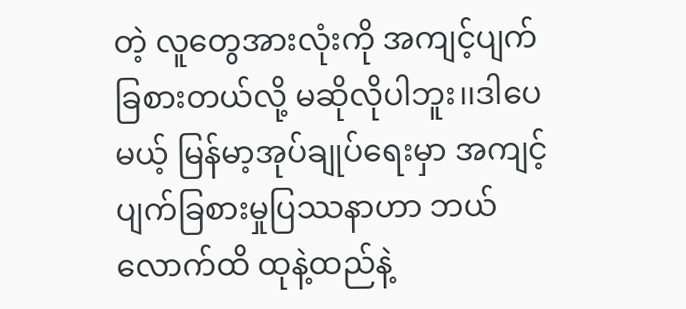တဲ့ လူတွေအားလုံးကို အကျင့်ပျက်ခြစားတယ်လို့ မဆိုလိုပါဘူး၊၊ဒါပေမယ့် မြန်မာ့အုပ်ချုပ်ရေးမှာ အကျင့်ပျက်ခြစားမှုပြဿနာဟာ ဘယ်လောက်ထိ ထုနဲ့ထည်နဲ့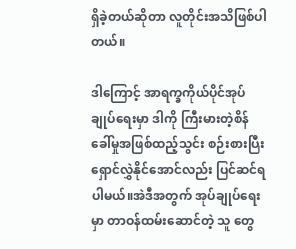ရှိခဲ့တယ်ဆိုတာ လူတိုင်းအသိဖြစ်ပါတယ်။

ဒါကြောင့် အာရက္ခကိုယ်ပိုင်အုပ်ချုပ်ရေးမှာ ဒါကို ကြီးမားတဲ့စိန်ခေါ်မှုအဖြစ်ထည့်သွင်း စဉ်းစားပြီး ရှောင်လွှဲနိုင်အောင်လည်း ပြင်ဆင်ရပါမယ်။အဲဒီအတွက် အုပ်ချုပ်ရေးမှာ တာဝန်ထမ်းဆောင်တဲ့ သူ တွေ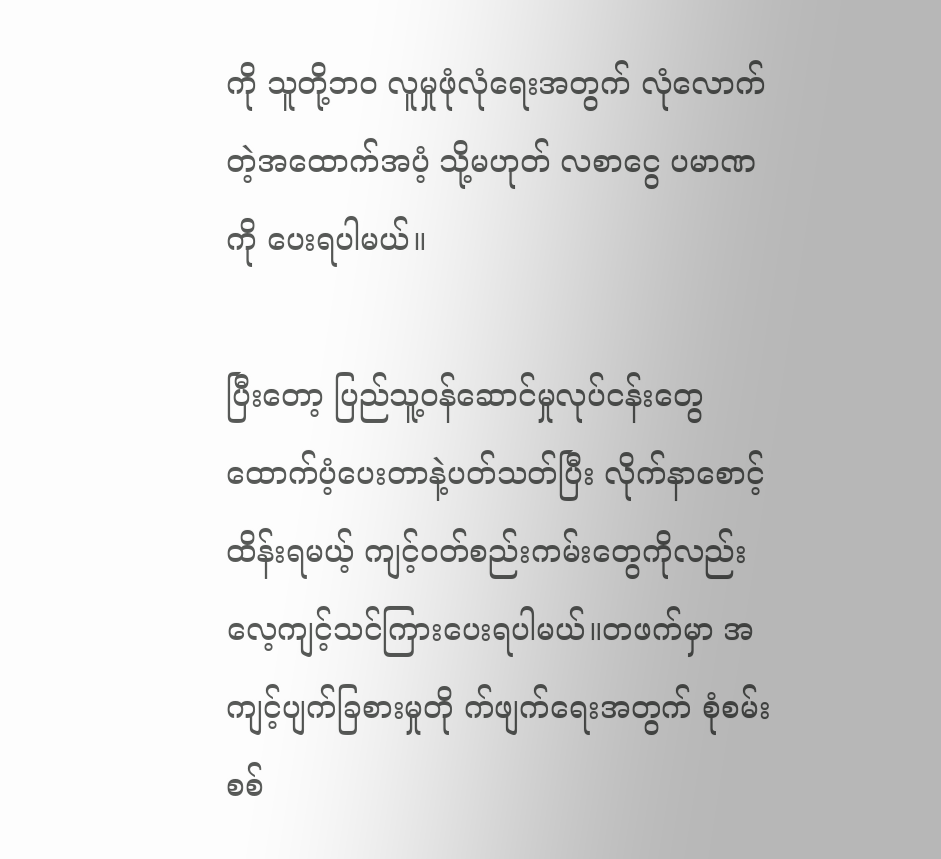ကို သူတို့ဘဝ လူမှုဖုံလုံရေးအတွက် လုံလောက်တဲ့အထောက်အပံ့ သို့မဟုတ် လစာငွေ ပမာဏကို ပေးရပါမယ်။

ပြီးတော့ ပြည်သူ့ဝန်ဆောင်မှုလုပ်ငန်းတွေ ထောက်ပံ့ပေးတာနဲ့ပတ်သတ်ပြီး လိုက်နာစောင့်ထိန်းရမယ့် ကျင့်ဝတ်စည်းကမ်းတွေကိုလည်း လေ့ကျင့်သင်ကြားပေးရပါမယ်။တဖက်မှာ အကျင့်ပျက်ခြစားမှုတို က်ဖျက်ရေးအတွက် စုံစမ်းစစ်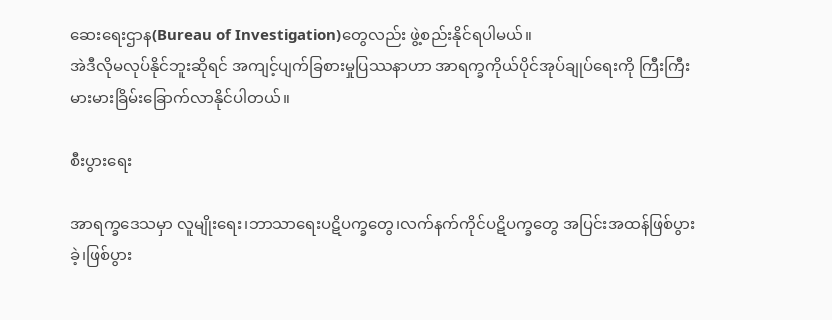ဆေးရေးဌာန(Bureau of Investigation)တွေလည်း ဖွဲ့စည်းနိုင်ရပါမယ်။
အဲဒီလိုမလုပ်နိုင်ဘူးဆိုရင် အကျင့်ပျက်ခြစားမှုပြဿနာဟာ အာရက္ခကိုယ်ပိုင်အုပ်ချုပ်ရေးကို ကြီးကြီး မားမားခြိမ်းခြောက်လာနိုင်ပါတယ်။

စီးပွားရေး

အာရက္ခဒေသမှာ လူမျိုးရေး၊ဘာသာရေးပဋိပက္ခတွေ၊လက်နက်ကိုင်ပဋိပက္ခတွေ အပြင်းအထန်ဖြစ်ပွား ခဲ့၊ဖြစ်ပွား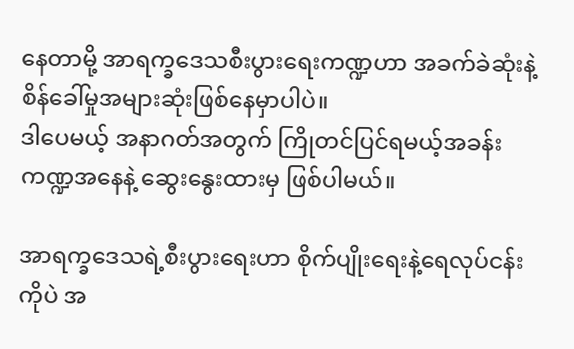နေတာမို့ အာရက္ခဒေသစီးပွားရေးကဏ္ဍဟာ အခက်ခဲဆုံးနဲ့စိန်ခေါ်မှုအများဆုံးဖြစ်နေမှာပါပဲ။
ဒါပေမယ့် အနာဂတ်အတွက် ကြိုတင်ပြင်ရမယ့်အခန်းကဏ္ဍအနေနဲ့ ဆွေးနွေးထားမှ ဖြစ်ပါမယ်။

အာရက္ခဒေသရဲ့စီးပွားရေးဟာ စိုက်ပျိုးရေးနဲ့ရေလုပ်ငန်းကိုပဲ အ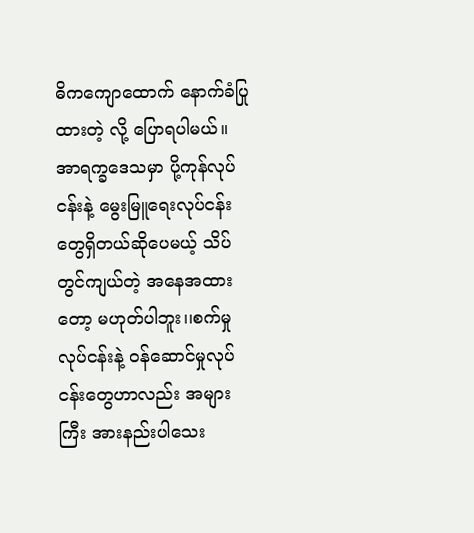ဓိကကျောထောက် နောက်ခံပြုထားတဲ့ လို့ ပြောရပါမယ်။အာရက္ခဒေသမှာ ပို့ကုန်လုပ်ငန်းနဲ့ မွေးမြူရေးလုပ်ငန်းတွေရှိတယ်ဆိုပေမယ့် သိပ် တွင်ကျယ်တဲ့ အနေအထားတော့ မဟုတ်ပါဘူး၊၊စက်မှုလုပ်ငန်းနဲ့ ဝန်ဆောင်မှုလုပ်ငန်းတွေဟာလည်း အများကြီး အားနည်းပါသေး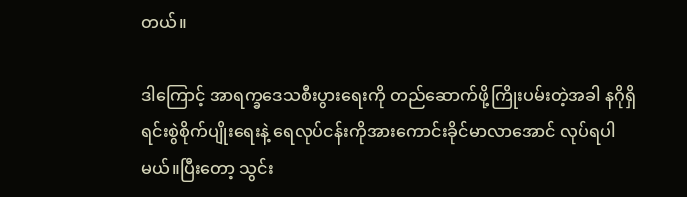တယ်။

ဒါကြောင့် အာရက္ခဒေသစီးပွားရေးကို တည်ဆောက်ဖို့ကြိုးပမ်းတဲ့အခါ နဂိုရှိရင်းစွဲစိုက်ပျိုးရေးနဲ့ ရေလုပ်ငန်းကိုအားကောင်းခိုင်မာလာအောင် လုပ်ရပါမယ်။ပြီးတော့ သွင်း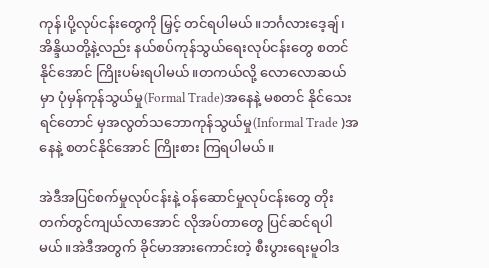ကုန်၊ပို့လုပ်ငန်းတွေကို မြှင့် တင်ရပါမယ်။ဘင်္ဂလားဒေ့ချ်၊အိန္ဒိယတို့နဲ့လည်း နယ်စပ်ကုန်သွယ်ရေးလုပ်ငန်းတွေ စတင်နိုင်အောင် ကြိုးပမ်းရပါမယ်။တကယ်လို့ လောလောဆယ်မှာ ပုံမှန်ကုန်သွယ်မှု(Formal Trade)အနေနဲ့ မစတင် နိုင်သေးရင်တောင် မှအလွတ်သဘောကုန်သွယ်မှု(Informal Trade )အနေနဲ့ စတင်နိုင်အောင် ကြိုးစား ကြရပါမယ်။

အဲဒီအပြင်စက်မှုလုပ်ငန်းနဲ့ ဝန်ဆောင်မှုလုပ်ငန်းတွေ တိုးတက်တွင်ကျယ်လာအောင် လိုအပ်တာတွေ ပြင်ဆင်ရပါမယ်။အဲဒီအတွက် ခိုင်မာအားကောင်းတဲ့ စီးပွားရေးမူဝါဒ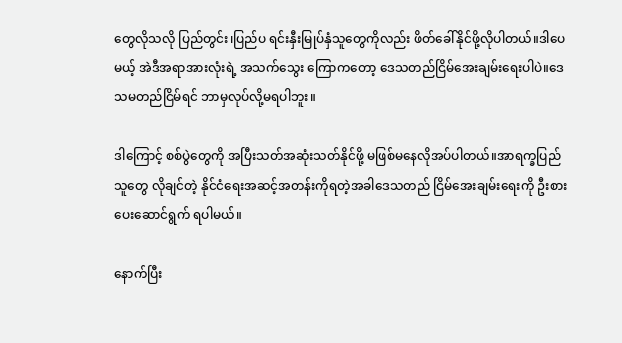တွေလိုသလို ပြည်တွင်း၊ပြည်ပ ရင်းနှီးမြုပ်နှံသူတွေကိုလည်း ဖိတ်ခေါ်နိုင်ဖို့လိုပါတယ်။ဒါပေမယ့် အဲဒီအရာအားလုံးရဲ့ အသက်သွေး ကြောကတော့ ဒေသတည်ငြိမ်အေးချမ်းရေးပါပဲ။ဒေသမတည်ငြိမ်ရင် ဘာမှလုပ်လို့မရပါဘူး။

ဒါကြောင့် စစ်ပွဲတွေကို အပြီးသတ်အဆုံးသတ်နိုင်ဖို့ မဖြစ်မနေလိုအပ်ပါတယ်။အာရက္ခပြည်သူတွေ လိုချင်တဲ့ နိုင်ငံရေးအဆင့်အတန်းကိုရတဲ့အခါဒေသတည် ငြိမ်အေးချမ်းရေးကို ဦးစားပေးဆောင်ရွက် ရပါမယ်။

နောက်ပြီး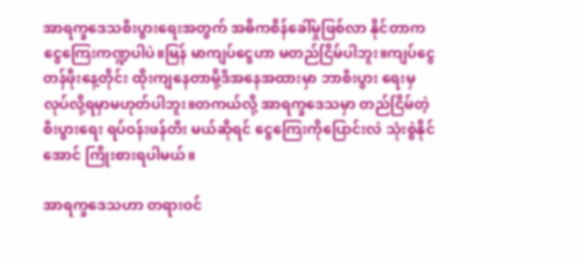အာရက္ခဒေသစီးပွားရေးအတွက် အဓိကစိန်ခေါ်မှုဖြစ်လာ နိုင်တာကငွေကြေးကဏ္ဍပါပဲ။မြန် မာကျပ်ငွေဟာ မတည်ငြိမ်ပါဘူး။ကျပ်ငွေတန်ဖိုးနေ့တိုင်း ထိုးကျနေတာမို့ဒီအနေအထားမှာ ဘာစီးပွား ရေးမှလုပ်လို့ရမှာမဟုတ်ပါဘူး။တကယ်လို့ အာရက္ခဒေသမှာ တည်ငြိမ်တဲ့စီးပွားရေး ရပ်ဝန်းဖန်တီး မယ်ဆိုရင် ငွေကြေးကိုပြောင်းလဲ သုံးစွဲနိုင်အောင် ကြိုးစားရပါမယ်။

အာရက္ခဒေသဟာ တရားဝင်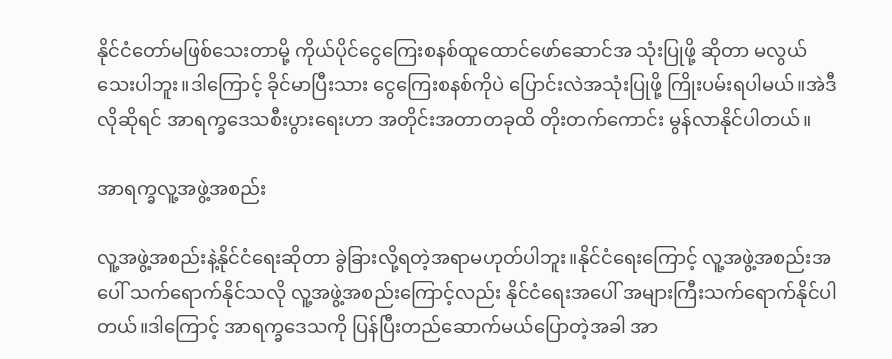နိုင်ငံတော်မဖြစ်သေးတာမို့ ကိုယ်ပိုင်ငွေကြေးစနစ်ထူထောင်ဖော်ဆောင်အ သုံးပြုဖို့ ဆိုတာ မလွယ်သေးပါဘူး။ဒါကြောင့် ခိုင်မာပြီးသား ငွေကြေးစနစ်ကိုပဲ ပြောင်းလဲအသုံးပြုဖို့ ကြိုးပမ်းရပါမယ်။အဲဒီလိုဆိုရင် အာရက္ခဒေသစီးပွားရေးဟာ အတိုင်းအတာတခုထိ တိုးတက်ကောင်း မွန်လာနိုင်ပါတယ်။

အာရက္ခလူ့အဖွဲ့အစည်း

လူ့အဖွဲ့အစည်းနဲ့နိုင်ငံရေးဆိုတာ ခွဲခြားလို့ရတဲ့အရာမဟုတ်ပါဘူး။နိုင်ငံရေးကြောင့် လူ့အဖွဲ့အစည်းအ ပေါ် သက်ရောက်နိုင်သလို လူ့အဖွဲ့အစည်းကြောင့်လည်း နိုင်ငံရေးအပေါ် အများကြီးသက်ရောက်နိုင်ပါ တယ်။ဒါကြောင့် အာရက္ခဒေသကို ပြန်ပြီးတည်ဆောက်မယ်ပြောတဲ့အခါ အာ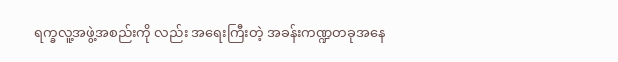ရက္ခလူ့အဖွဲ့အစည်းကို လည်း အရေးကြီးတဲ့ အခန်းကဏ္ဍတခုအနေ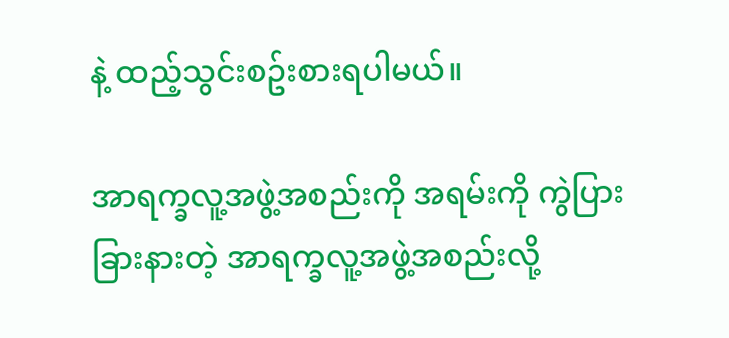နဲ့ ထည့်သွင်းစဥ်းစားရပါမယ်။

အာရက္ခလူ့အဖွဲ့အစည်းကို အရမ်းကို ကွဲပြားခြားနားတဲ့ အာရက္ခလူ့အဖွဲ့အစည်းလို့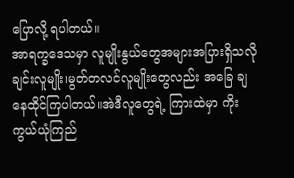ပြောလို့ ရပါတယ်။
အာရက္ခဒေသမှာ လူမျိုးနွယ်တွေအများအပြားရှိသလို ချင်းလူမျိုး၊မွတ်တလင်လူမျိုးတွေလည်း အခြေ ချနေထိုင်ကြပါတယ်။အဲဒီလူတွေရဲ့ ကြားထဲမှာ ကိုးကွယ်ယုံကြည်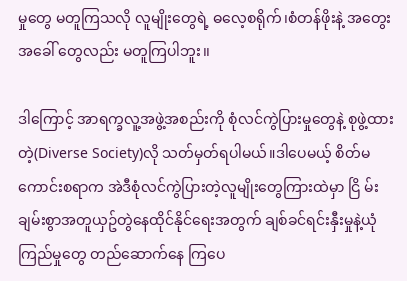မှုတွေ မတူကြသလို လူမျိုးတွေရဲ့ ဓလေ့စရိုက်၊စံတန်ဖိုးနဲ့ အတွေးအခေါ် တွေလည်း မတူကြပါဘူး၊၊

ဒါကြောင့် အာရက္ခလူ့အဖွဲ့အစည်းကို စုံလင်ကွဲပြားမှုတွေနဲ့ စုဖွဲ့ထားတဲ့(Diverse Society)လို သတ်မှတ်ရပါမယ်။ဒါပေမယ့် စိတ်မကောင်းစရာက အဲဒီစုံလင်ကွဲပြားတဲ့လူမျိုးတွေကြားထဲမှာ ငြိ မ်းချမ်းစွာအတူယှဥ်တွဲနေထိုင်နိုင်ရေးအတွက် ချစ်ခင်ရင်းနှီးမှုနဲ့ယုံကြည်မှုတွေ တည်ဆောက်နေ ကြပေ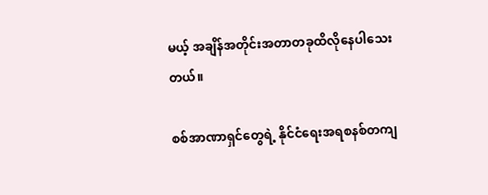မယ့် အချိန်အတိုင်းအတာတခုထိလိုနေပါသေးတယ်။

စစ်အာဏာရှင်တွေရဲ့ နိုင်ငံရေးအရစနစ်တကျ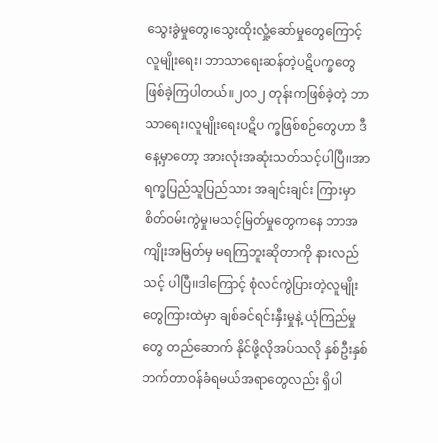သွေးခွဲမှုတွေ၊သွေးထိုးလှုံ့ဆော်မှုတွေကြောင့် လူမျိုးရေး၊ ဘာသာရေးဆန်တဲ့ပဋိပက္ခတွေဖြစ်ခဲ့ကြပါတယ်။၂၀၁၂ တုန်းကဖြစ်ခဲ့တဲ့ ဘာသာရေး၊လူမျိုးရေးပဋိပ က္ခဖြစ်စဉ်တွေဟာ ဒီနေ့မှာတော့ အားလုံးအဆုံးသတ်သင့်ပါပြီ၊၊အာရက္ခပြည်သူပြည်သား အချင်းချင်း ကြားမှာ စိတ်ဝမ်းကွဲမှု၊မသင့်မြတ်မှုတွေကနေ ဘာအကျိုးအမြတ်မှ မရကြဘူးဆိုတာကို နားလည်သင့် ပါပြီ၊၊ဒါကြောင့် စုံလင်ကွဲပြားတဲ့လူမျိုးတွေကြားထဲမှာ ချစ်ခင်ရင်းနှီးမှုနဲ့ ယုံကြည်မှုတွေ တည်ဆောက် နိုင်ဖို့လိုအပ်သလို နှစ်ဦးနှစ်ဘက်တာဝန်ခံရမယ်အရာတွေလည်း ရှိပါ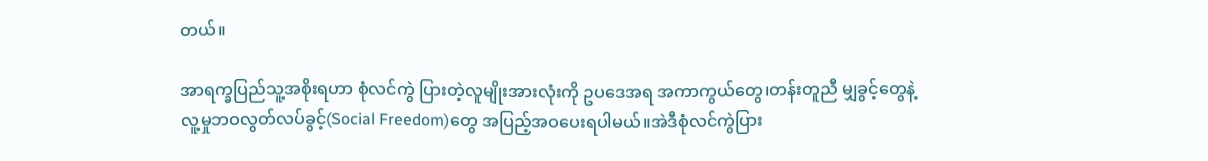တယ်။

အာရက္ခပြည်သူ့အစိုးရဟာ စုံလင်ကွဲ ပြားတဲ့လူမျိုးအားလုံးကို ဥပဒေအရ အကာကွယ်တွေ၊တန်းတူညီ မျှခွင့်တွေနဲ့ လူ့မှုဘဝလွတ်လပ်ခွင့်(Social Freedom)တွေ အပြည့်အဝပေးရပါမယ်။အဲဒီစုံလင်ကွဲပြား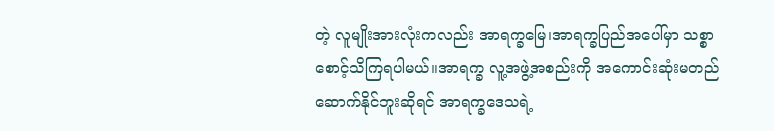တဲ့ လူမျိုးအားလုံးကလည်း အာရက္ခမြေ၊အာရက္ခပြည်အပေါ်မှာ သစ္စာစောင့်သိကြရပါမယ်။အာရက္ခ လူ့အဖွဲ့အစည်းကို အကောင်းဆုံးမတည်ဆောက်နိုင်ဘူးဆိုရင် အာရက္ခဒေသရဲ့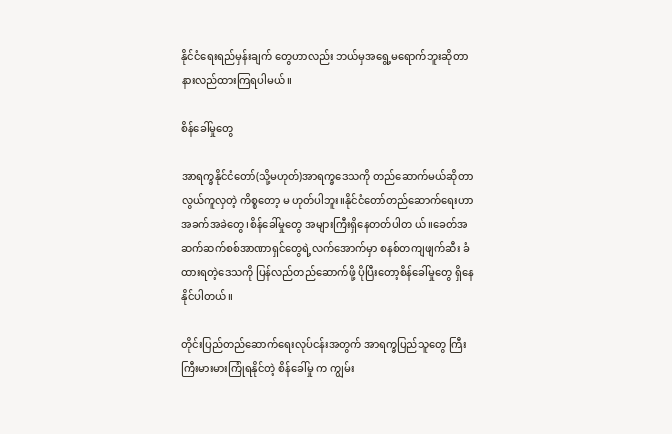နိုင်ငံရေးရည်မှန်းချက် တွေဟာလည်း ဘယ်မှအရွေ့မရောက်ဘူးဆိုတာ နားလည်ထားကြရပါမယ်။

စိန်ခေါ်မှုတွေ

အာရက္ခနိုင်ငံတော်(သို့မဟုတ်)အာရက္ခဒေသကို တည်ဆောက်မယ်ဆိုတာ လွယ်ကူလှတဲ့ ကိစ္စတော့ မ ဟုတ်ပါဘူး။နိုင်ငံတော်တည်ဆောက်ရေးဟာအခက်အခဲတွေ၊စိန်ခေါ်မှုတွေ အများကြီးရှိနေတတ်ပါတ ယ်။ခေတ်အဆက်ဆက်စစ်အာဏာရှင်တွေရဲ့လက်အောက်မှာ စနစ်တကျဖျက်ဆီး ခံထားရတဲ့ဒေသကို ပြန်လည်တည်ဆောက်ဖို့ ပိုပြီးတော့စိန်ခေါ်မှုတွေ ရှိနေနိုင်ပါတယ်။

တိုင်းပြည်တည်ဆောက်ရေးလုပ်ငန်းအတွက် အာရက္ခပြည်သူတွေ ကြီးကြီးမားမားကြုံရနိုင်တဲ့ စိန်ခေါ်မှု က ကျွမ်း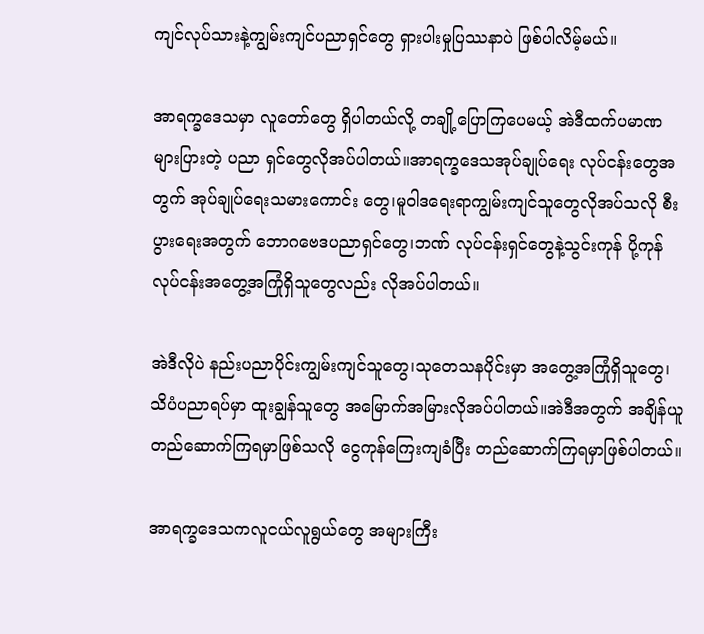ကျင်လုပ်သားနဲ့ကျွမ်းကျင်ပညာရှင်တွေ ရှားပါးမှုပြဿနာပဲ ဖြစ်ပါလိမ့်မယ်။

အာရက္ခဒေသမှာ လူတော်တွေ ရှိပါတယ်လို့ တချို့ပြောကြပေမယ့် အဲဒီထက်ပမာဏများပြားတဲ့ ပညာ ရှင်တွေလိုအပ်ပါတယ်။အာရက္ခဒေသအုပ်ချုပ်ရေး လုပ်ငန်းတွေအတွက် အုပ်ချုပ်ရေးသမားကောင်း တွေ၊မူဝါဒရေးရာကျွမ်းကျင်သူတွေလိုအပ်သလို စီးပွားရေးအတွက် ဘောဂဗေဒပညာရှင်တွေ၊ဘဏ် လုပ်ငန်းရှင်တွေနဲ့သွင်းကုန် ပို့ကုန်လုပ်ငန်းအတွေ့အကြုံရှိသူတွေလည်း လိုအပ်ပါတယ်။

အဲဒီလိုပဲ နည်းပညာပိုင်းကျွမ်းကျင်သူတွေ၊သုတေသနပိုင်းမှာ အတွေ့အကြုံရှိသူတွေ၊သိပံပညာရပ်မှာ ထူးချွန်သူတွေ အမြောက်အမြားလိုအပ်ပါတယ်။အဲဒီအတွက် အချိန်ယူတည်ဆောက်ကြရမှာဖြစ်သလို ငွေကုန်ကြေးကျခံပြီး တည်ဆောက်ကြရမှာဖြစ်ပါတယ်။

အာရက္ခဒေသကလူငယ်လူရွယ်တွေ အများကြီး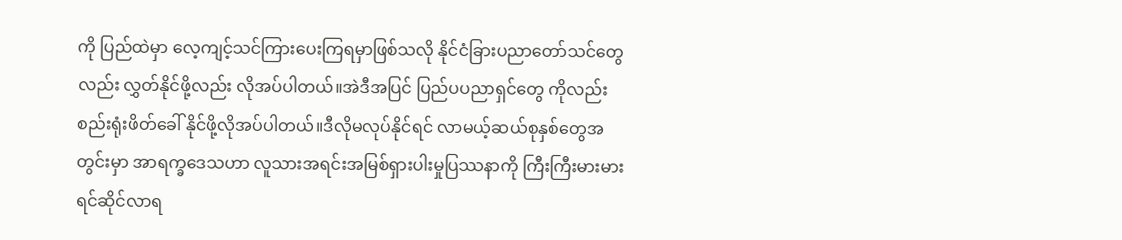ကို ပြည်ထဲမှာ လေ့ကျင့်သင်ကြားပေးကြရမှာဖြစ်သလို နိုင်ငံခြားပညာတော်သင်တွေလည်း လွှတ်နိုင်ဖို့လည်း လိုအပ်ပါတယ်။အဲဒီအပြင် ပြည်ပပညာရှင်တွေ ကိုလည်း စည်းရုံးဖိတ်ခေါ် နိုင်ဖို့လိုအပ်ပါတယ်။ဒီလိုမလုပ်နိုင်ရင် လာမယ့်ဆယ်စုနှစ်တွေအတွင်းမှာ အာရက္ခဒေသဟာ လူသားအရင်းအမြစ်ရှားပါးမှုပြဿနာကို ကြီးကြီးမားမားရင်ဆိုင်လာရ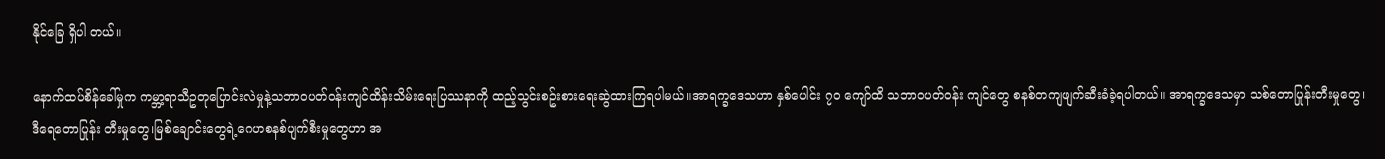နိုင်ခြေ ရှိပါ တယ်။

နောက်ထပ်စိန်ခေါ်မှုက ကမ္ဘာ့ရာသီဥတုပြောင်းလဲမှုနဲ့သဘာဝပတ်ဝန်းကျင်ထိန်းသိမ်းရေးပြဿနာကို ထည့်သွင်းစဥ်းစားရေးဆွဲထားကြရပါမယ်။အာရက္ခဒေသဟာ နှစ်ပေါင်း ၇ဝ ကျော်ထိ သဘာဝပတ်ဝန်း ကျင်တွေ စနစ်တကျဖျက်ဆီးခံခဲ့ရပါတယ်။ အာရက္ခဒေသမှာ သစ်တောပြုန်းတီးမှုတွေ၊ဒီရေတောပြုန်း တီးမှုတွေ၊မြစ်ချောင်းတွေရဲ့ဂေဟစနစ်ပျက်စီးမှုတွေဟာ အ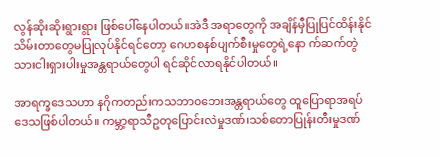လွန်ဆိုးဆိုးရွားရွား ဖြစ်ပေါ်နေပါတယ်။အဲဒီ အရာတွေကို အချိန်မှီပြုပြင်ထိန်းနိုင်သိမ်းတာတွေမပြုလုပ်နိုင်ရင်တော့ ဂေဟစနစ်ပျက်စီးမှုတွေရဲ့နော က်ဆက်တွဲ သားငါးရှားပါးမှုအန္တရာယ်တွေပါ ရင်ဆိုင်လာရနိုင်ပါတယ်။

အာရက္ခဒေသဟာ နဂိုကတည်းကသဘာ၀ဘေးအန္တရာယ်တွေ ထူပြောရာအရပ်ဒေသဖြစ်ပါတယ်။ ကမ္ဘာ့ရာသီဥတုပြောင်းလဲမှုဒဏ်၊သစ်တောပြုန်းတီးမှုဒဏ်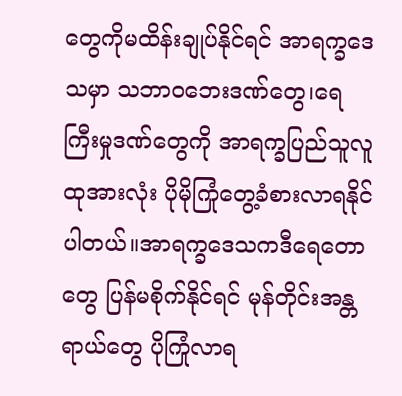တွေကိုမထိန်းချုပ်နိုင်ရင် အာရက္ခဒေသမှာ သဘာဝဘေးဒဏ်တွေ၊ရေကြီးမှုဒဏ်တွေကို အာရက္ခပြည်သူလူထုအားလုံး ပိုမိုကြုံတွေ့ခံစားလာရနိုင် ပါတယ်။အာရက္ခဒေသကဒီရေတောတွေ ပြန်မစိုက်နိုင်ရင် မုန်တိုင်းအန္တရာယ်တွေ ပိုကြုံလာရ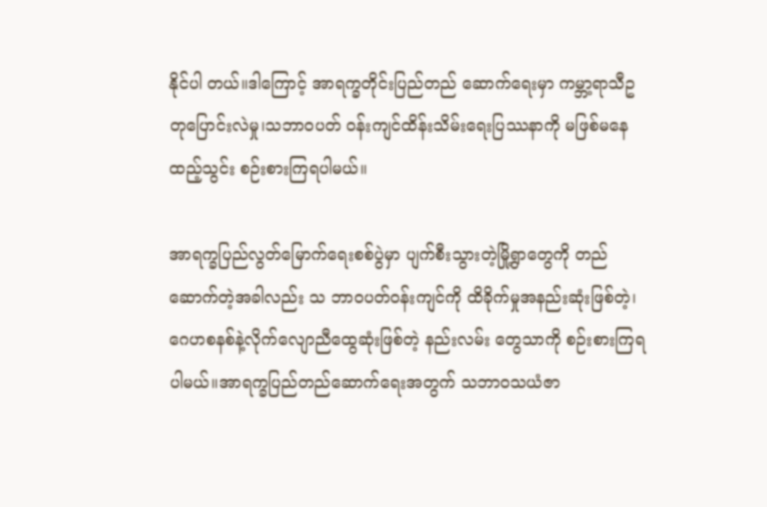နိုင်ပါ တယ်။ဒါကြောင့် အာရက္ခတိုင်းပြည်တည် ဆောက်ရေးမှာ ကမ္ဘာ့ရာသီဥတုပြောင်းလဲမှု၊သဘာဝပတ် ဝန်းကျင်ထိန်းသိမ်းရေးပြဿနာကို မဖြစ်မနေထည့်သွင်း စဉ်းစားကြရပါမယ်။

အာရက္ခပြည်လွတ်မြောက်ရေးစစ်ပွဲမှာ ပျက်စီးသွားတဲ့မြို့ရွာတွေကို တည်ဆောက်တဲ့အခါလည်း သ ဘာဝပတ်ဝန်းကျင်ကို ထိခိုက်မှုအနည်းဆုံးဖြစ်တဲ့၊ဂေဟစနစ်နဲ့လိုက်လျောညီထွေဆုံးဖြစ်တဲ့ နည်းလမ်း တွေသာကို စဉ်းစားကြရပါမယ်။အာရက္ခပြည်တည်ဆောက်ရေးအတွက် သဘာဝသယံဇာ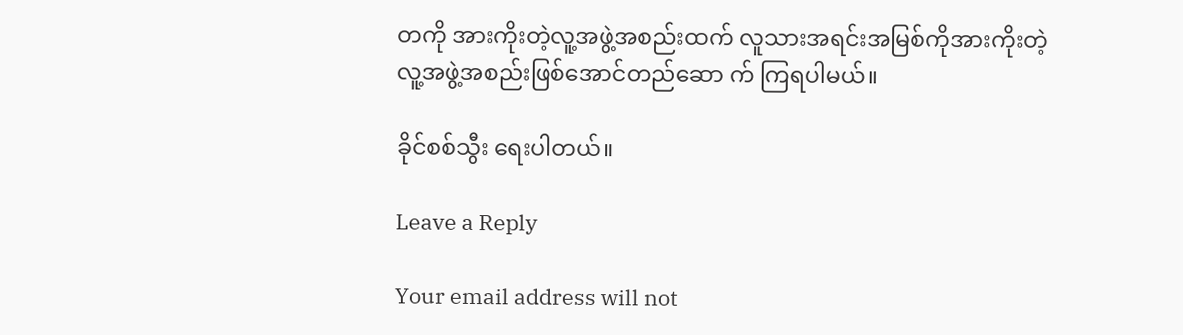တကို အားကိုးတဲ့လူ့အဖွဲ့အစည်းထက် လူသားအရင်းအမြစ်ကိုအားကိုးတဲ့ လူ့အဖွဲ့အစည်းဖြစ်အောင်တည်ဆော က် ကြရပါမယ်။

ခိုင်စစ်သွီး ရေးပါတယ်။

Leave a Reply

Your email address will not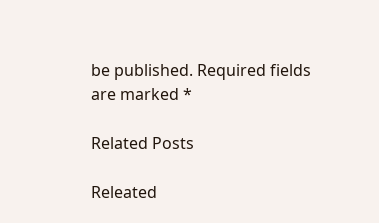be published. Required fields are marked *

Related Posts

Releated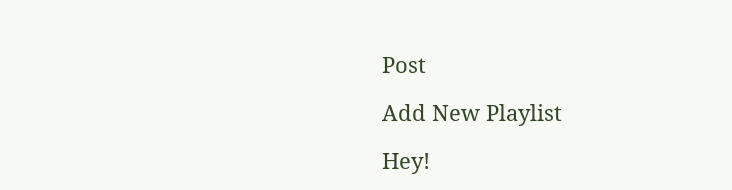Post

Add New Playlist

Hey!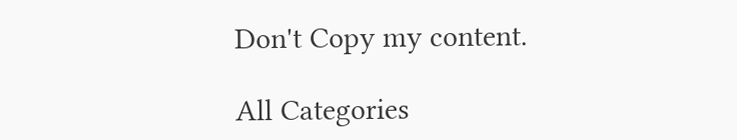Don't Copy my content.

All Categories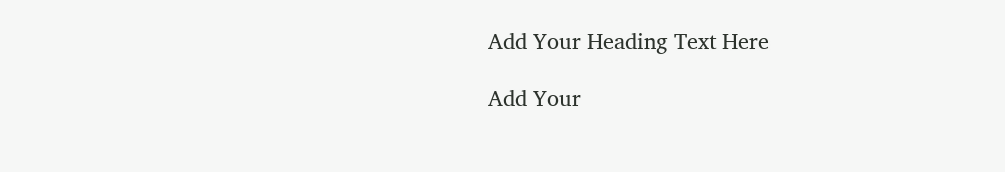Add Your Heading Text Here

Add Your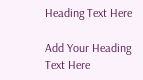Heading Text Here

Add Your Heading Text Here